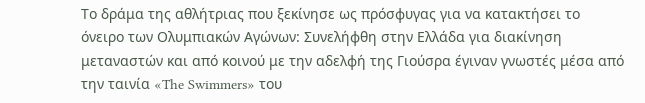Το δράμα της αθλήτριας που ξεκίνησε ως πρόσφυγας για να κατακτήσει το όνειρο των Ολυμπιακών Αγώνων: Συνελήφθη στην Ελλάδα για διακίνηση μεταναστών και από κοινού με την αδελφή της Γιούσρα έγιναν γνωστές μέσα από την ταινία «The Swimmers» του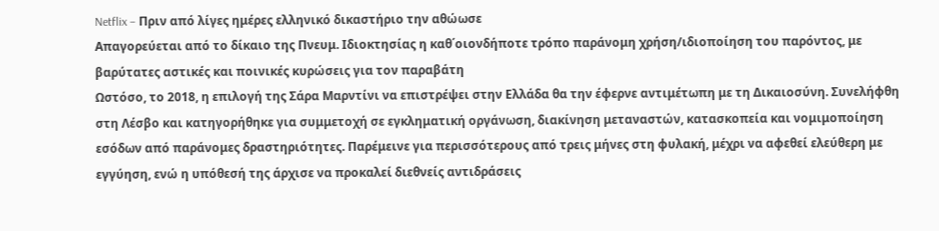Netflix – Πριν από λίγες ημέρες ελληνικό δικαστήριο την αθώωσε
Απαγορεύεται από το δίκαιο της Πνευμ. Ιδιοκτησίας η καθ΄οιονδήποτε τρόπο παράνομη χρήση/ιδιοποίηση του παρόντος, με βαρύτατες αστικές και ποινικές κυρώσεις για τον παραβάτη
Ωστόσο, το 2018, η επιλογή της Σάρα Μαρντίνι να επιστρέψει στην Ελλάδα θα την έφερνε αντιμέτωπη με τη Δικαιοσύνη. Συνελήφθη στη Λέσβο και κατηγορήθηκε για συμμετοχή σε εγκληματική οργάνωση, διακίνηση μεταναστών, κατασκοπεία και νομιμοποίηση εσόδων από παράνομες δραστηριότητες. Παρέμεινε για περισσότερους από τρεις μήνες στη φυλακή, μέχρι να αφεθεί ελεύθερη με εγγύηση, ενώ η υπόθεσή της άρχισε να προκαλεί διεθνείς αντιδράσεις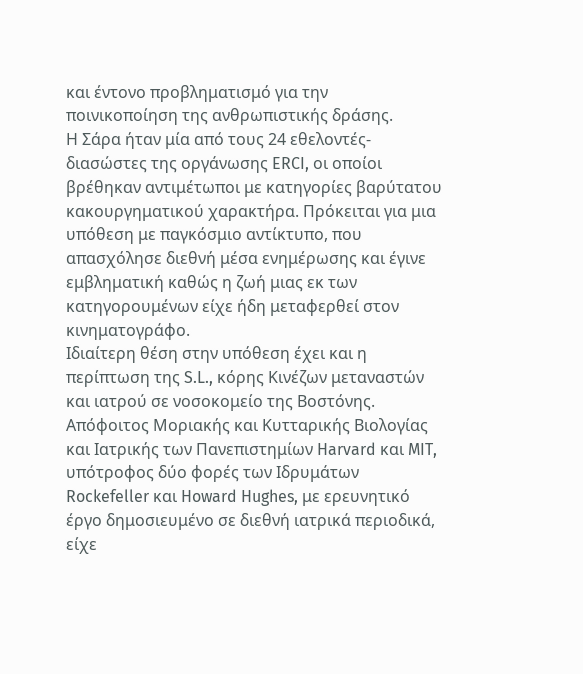και έντονο προβληματισμό για την ποινικοποίηση της ανθρωπιστικής δράσης.
Η Σάρα ήταν μία από τους 24 εθελοντές-διασώστες της οργάνωσης ERCI, οι οποίοι βρέθηκαν αντιμέτωποι με κατηγορίες βαρύτατου κακουργηματικού χαρακτήρα. Πρόκειται για μια υπόθεση με παγκόσμιο αντίκτυπο, που απασχόλησε διεθνή μέσα ενημέρωσης και έγινε εμβληματική καθώς η ζωή μιας εκ των κατηγορουμένων είχε ήδη μεταφερθεί στον κινηματογράφο.
Ιδιαίτερη θέση στην υπόθεση έχει και η περίπτωση της S.L., κόρης Κινέζων μεταναστών και ιατρού σε νοσοκομείο της Βοστόνης. Απόφοιτος Μοριακής και Κυτταρικής Βιολογίας και Ιατρικής των Πανεπιστημίων Harvard και MIT, υπότροφος δύο φορές των Ιδρυμάτων Rockefeller και Howard Hughes, με ερευνητικό έργο δημοσιευμένο σε διεθνή ιατρικά περιοδικά, είχε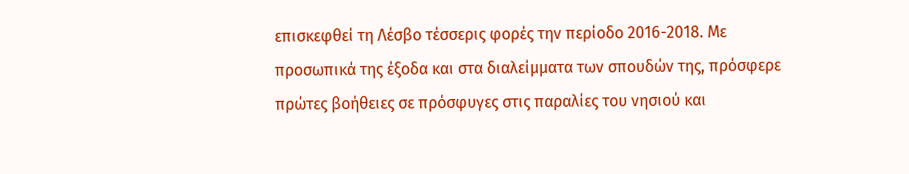επισκεφθεί τη Λέσβο τέσσερις φορές την περίοδο 2016-2018. Με προσωπικά της έξοδα και στα διαλείμματα των σπουδών της, πρόσφερε πρώτες βοήθειες σε πρόσφυγες στις παραλίες του νησιού και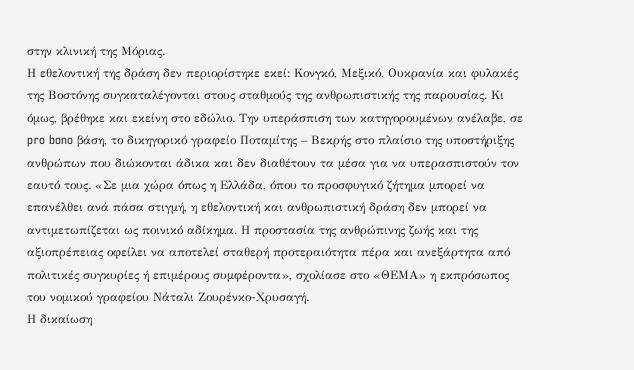στην κλινική της Μόριας.
Η εθελοντική της δράση δεν περιορίστηκε εκεί: Κονγκό, Μεξικό, Ουκρανία και φυλακές της Βοστόνης συγκαταλέγονται στους σταθμούς της ανθρωπιστικής της παρουσίας. Κι όμως, βρέθηκε και εκείνη στο εδώλιο. Την υπεράσπιση των κατηγορουμένων ανέλαβε, σε pro bono βάση, το δικηγορικό γραφείο Ποταμίτης – Βεκρής στο πλαίσιο της υποστήριξης ανθρώπων που διώκονται άδικα και δεν διαθέτουν τα μέσα για να υπερασπιστούν τον εαυτό τους. «Σε μια χώρα όπως η Ελλάδα, όπου το προσφυγικό ζήτημα μπορεί να επανέλθει ανά πάσα στιγμή, η εθελοντική και ανθρωπιστική δράση δεν μπορεί να αντιμετωπίζεται ως ποινικό αδίκημα. Η προστασία της ανθρώπινης ζωής και της αξιοπρέπειας οφείλει να αποτελεί σταθερή προτεραιότητα πέρα και ανεξάρτητα από πολιτικές συγκυρίες ή επιμέρους συμφέροντα», σχολίασε στο «ΘΕΜΑ» η εκπρόσωπος του νομικού γραφείου Νάταλι Ζουρένκο-Χρυσαγή.
Η δικαίωση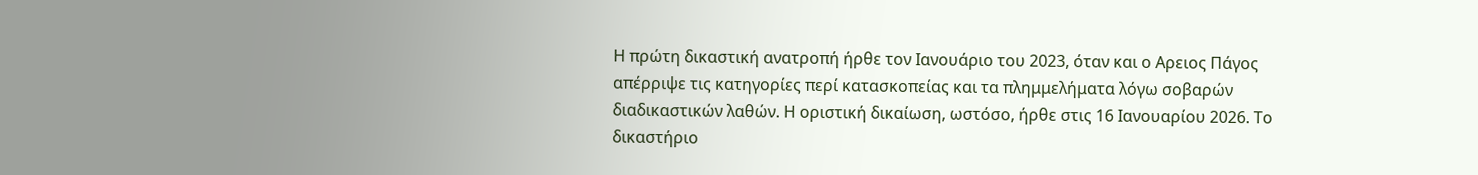Η πρώτη δικαστική ανατροπή ήρθε τον Ιανουάριο του 2023, όταν και ο Αρειος Πάγος απέρριψε τις κατηγορίες περί κατασκοπείας και τα πλημμελήματα λόγω σοβαρών διαδικαστικών λαθών. Η οριστική δικαίωση, ωστόσο, ήρθε στις 16 Ιανουαρίου 2026. Το δικαστήριο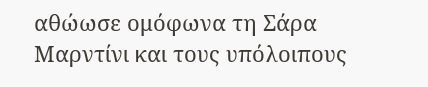αθώωσε ομόφωνα τη Σάρα Μαρντίνι και τους υπόλοιπους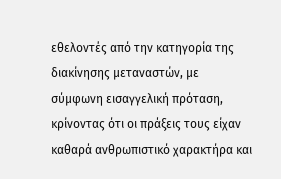εθελοντές από την κατηγορία της διακίνησης μεταναστών, με σύμφωνη εισαγγελική πρόταση, κρίνοντας ότι οι πράξεις τους είχαν καθαρά ανθρωπιστικό χαρακτήρα και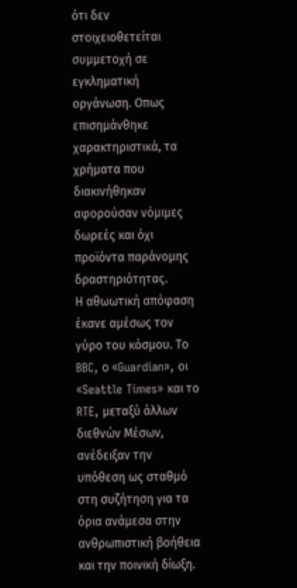ότι δεν στοιχειοθετείται συμμετοχή σε εγκληματική οργάνωση. Οπως επισημάνθηκε χαρακτηριστικά, τα χρήματα που διακινήθηκαν αφορούσαν νόμιμες δωρεές και όχι προϊόντα παράνομης δραστηριότητας.
Η αθωωτική απόφαση έκανε αμέσως τον γύρο του κόσμου. Το BBC, ο «Guardian», οι «Seattle Times» και το RTE, μεταξύ άλλων διεθνών Μέσων, ανέδειξαν την υπόθεση ως σταθμό στη συζήτηση για τα όρια ανάμεσα στην ανθρωπιστική βοήθεια και την ποινική δίωξη.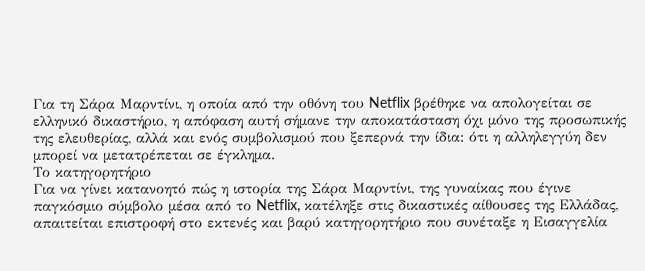Για τη Σάρα Μαρντίνι, η οποία από την οθόνη του Netflix βρέθηκε να απολογείται σε ελληνικό δικαστήριο, η απόφαση αυτή σήμανε την αποκατάσταση όχι μόνο της προσωπικής της ελευθερίας, αλλά και ενός συμβολισμού που ξεπερνά την ίδια: ότι η αλληλεγγύη δεν μπορεί να μετατρέπεται σε έγκλημα.
Το κατηγορητήριο
Για να γίνει κατανοητό πώς η ιστορία της Σάρα Μαρντίνι, της γυναίκας που έγινε παγκόσμιο σύμβολο μέσα από το Netflix, κατέληξε στις δικαστικές αίθουσες της Ελλάδας, απαιτείται επιστροφή στο εκτενές και βαρύ κατηγορητήριο που συνέταξε η Εισαγγελία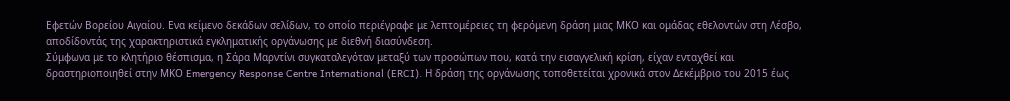Εφετών Βορείου Αιγαίου. Ενα κείμενο δεκάδων σελίδων, το οποίο περιέγραφε με λεπτομέρειες τη φερόμενη δράση μιας ΜΚΟ και ομάδας εθελοντών στη Λέσβο, αποδίδοντάς της χαρακτηριστικά εγκληματικής οργάνωσης με διεθνή διασύνδεση.
Σύμφωνα με το κλητήριο θέσπισμα, η Σάρα Μαρντίνι συγκαταλεγόταν μεταξύ των προσώπων που, κατά την εισαγγελική κρίση, είχαν ενταχθεί και δραστηριοποιηθεί στην ΜΚΟ Emergency Response Centre International (ERCI). Η δράση της οργάνωσης τοποθετείται χρονικά στον Δεκέμβριο του 2015 έως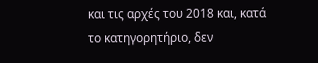και τις αρχές του 2018 και, κατά το κατηγορητήριο, δεν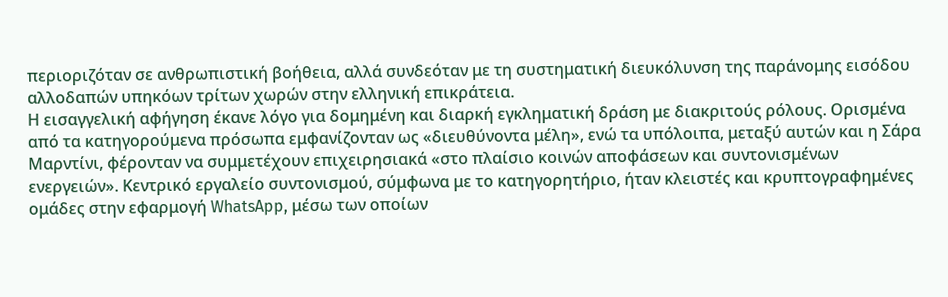περιοριζόταν σε ανθρωπιστική βοήθεια, αλλά συνδεόταν με τη συστηματική διευκόλυνση της παράνομης εισόδου αλλοδαπών υπηκόων τρίτων χωρών στην ελληνική επικράτεια.
Η εισαγγελική αφήγηση έκανε λόγο για δομημένη και διαρκή εγκληματική δράση με διακριτούς ρόλους. Ορισμένα από τα κατηγορούμενα πρόσωπα εμφανίζονταν ως «διευθύνοντα μέλη», ενώ τα υπόλοιπα, μεταξύ αυτών και η Σάρα Μαρντίνι, φέρονταν να συμμετέχουν επιχειρησιακά «στο πλαίσιο κοινών αποφάσεων και συντονισμένων ενεργειών». Κεντρικό εργαλείο συντονισμού, σύμφωνα με το κατηγορητήριο, ήταν κλειστές και κρυπτογραφημένες ομάδες στην εφαρμογή WhatsApp, μέσω των οποίων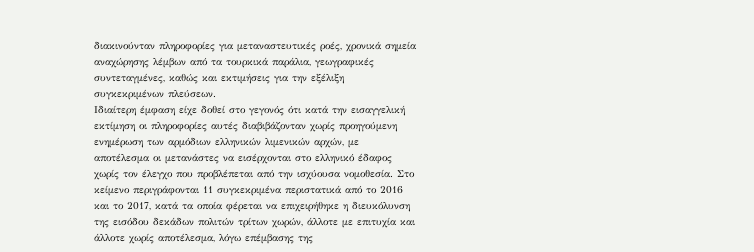διακινούνταν πληροφορίες για μεταναστευτικές ροές, χρονικά σημεία αναχώρησης λέμβων από τα τουρκικά παράλια, γεωγραφικές συντεταγμένες, καθώς και εκτιμήσεις για την εξέλιξη συγκεκριμένων πλεύσεων.
Ιδιαίτερη έμφαση είχε δοθεί στο γεγονός ότι κατά την εισαγγελική εκτίμηση οι πληροφορίες αυτές διαβιβάζονταν χωρίς προηγούμενη ενημέρωση των αρμόδιων ελληνικών λιμενικών αρχών, με αποτέλεσμα οι μετανάστες να εισέρχονται στο ελληνικό έδαφος χωρίς τον έλεγχο που προβλέπεται από την ισχύουσα νομοθεσία. Στο κείμενο περιγράφονται 11 συγκεκριμένα περιστατικά από το 2016 και το 2017, κατά τα οποία φέρεται να επιχειρήθηκε η διευκόλυνση της εισόδου δεκάδων πολιτών τρίτων χωρών, άλλοτε με επιτυχία και άλλοτε χωρίς αποτέλεσμα, λόγω επέμβασης της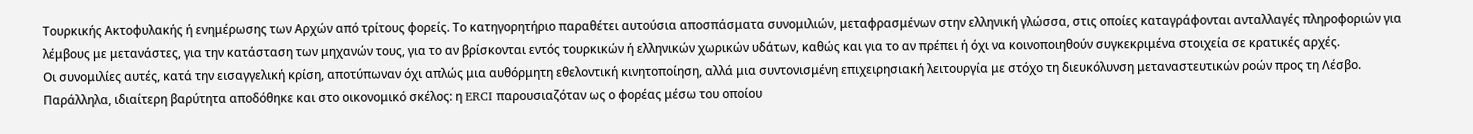Τουρκικής Ακτοφυλακής ή ενημέρωσης των Αρχών από τρίτους φορείς. Το κατηγορητήριο παραθέτει αυτούσια αποσπάσματα συνομιλιών, μεταφρασμένων στην ελληνική γλώσσα, στις οποίες καταγράφονται ανταλλαγές πληροφοριών για λέμβους με μετανάστες, για την κατάσταση των μηχανών τους, για το αν βρίσκονται εντός τουρκικών ή ελληνικών χωρικών υδάτων, καθώς και για το αν πρέπει ή όχι να κοινοποιηθούν συγκεκριμένα στοιχεία σε κρατικές αρχές.
Οι συνομιλίες αυτές, κατά την εισαγγελική κρίση, αποτύπωναν όχι απλώς μια αυθόρμητη εθελοντική κινητοποίηση, αλλά μια συντονισμένη επιχειρησιακή λειτουργία με στόχο τη διευκόλυνση μεταναστευτικών ροών προς τη Λέσβο. Παράλληλα, ιδιαίτερη βαρύτητα αποδόθηκε και στο οικονομικό σκέλος: η ERCI παρουσιαζόταν ως ο φορέας μέσω του οποίου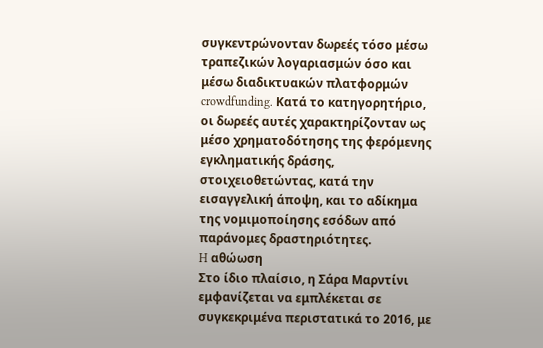συγκεντρώνονταν δωρεές τόσο μέσω τραπεζικών λογαριασμών όσο και μέσω διαδικτυακών πλατφορμών crowdfunding. Κατά το κατηγορητήριο, οι δωρεές αυτές χαρακτηρίζονταν ως μέσο χρηματοδότησης της φερόμενης εγκληματικής δράσης, στοιχειοθετώντας, κατά την εισαγγελική άποψη, και το αδίκημα της νομιμοποίησης εσόδων από παράνομες δραστηριότητες.
H αθώωση
Στο ίδιο πλαίσιο, η Σάρα Μαρντίνι εμφανίζεται να εμπλέκεται σε συγκεκριμένα περιστατικά το 2016, με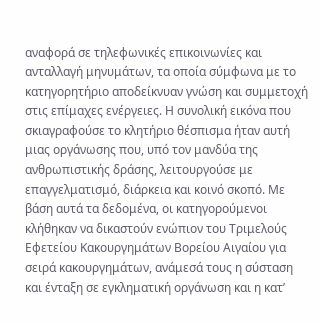αναφορά σε τηλεφωνικές επικοινωνίες και ανταλλαγή μηνυμάτων, τα οποία σύμφωνα με το κατηγορητήριο αποδείκνυαν γνώση και συμμετοχή στις επίμαχες ενέργειες. Η συνολική εικόνα που σκιαγραφούσε το κλητήριο θέσπισμα ήταν αυτή μιας οργάνωσης που, υπό τον μανδύα της ανθρωπιστικής δράσης, λειτουργούσε με επαγγελματισμό, διάρκεια και κοινό σκοπό. Με βάση αυτά τα δεδομένα, οι κατηγορούμενοι κλήθηκαν να δικαστούν ενώπιον του Τριμελούς Εφετείου Κακουργημάτων Βορείου Αιγαίου για σειρά κακουργημάτων, ανάμεσά τους η σύσταση και ένταξη σε εγκληματική οργάνωση και η κατ’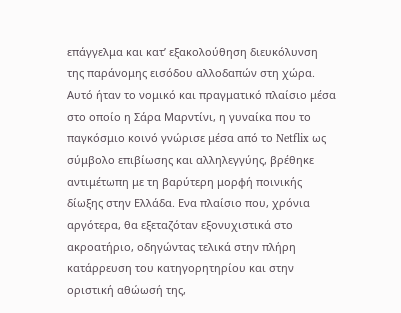επάγγελμα και κατ’ εξακολούθηση διευκόλυνση της παράνομης εισόδου αλλοδαπών στη χώρα.
Αυτό ήταν το νομικό και πραγματικό πλαίσιο μέσα στο οποίο η Σάρα Μαρντίνι, η γυναίκα που το παγκόσμιο κοινό γνώρισε μέσα από το Netflix ως σύμβολο επιβίωσης και αλληλεγγύης, βρέθηκε αντιμέτωπη με τη βαρύτερη μορφή ποινικής δίωξης στην Ελλάδα. Ενα πλαίσιο που, χρόνια αργότερα, θα εξεταζόταν εξονυχιστικά στο ακροατήριο, οδηγώντας τελικά στην πλήρη κατάρρευση του κατηγορητηρίου και στην οριστική αθώωσή της,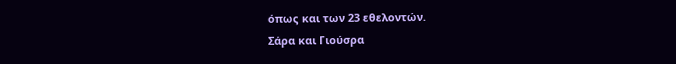όπως και των 23 εθελοντών.
Σάρα και Γιούσρα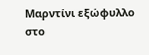Μαρντίνι εξώφυλλο στο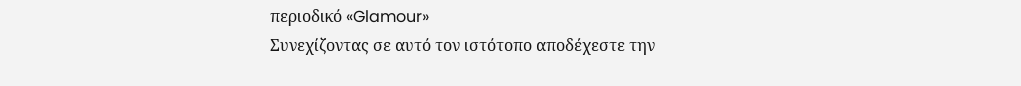περιοδικό «Glamour»
Συνεχίζοντας σε αυτό τον ιστότοπο αποδέχεστε την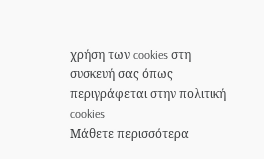χρήση των cookies στη συσκευή σας όπως περιγράφεται στην πολιτική cookies
Μάθετε περισσότερα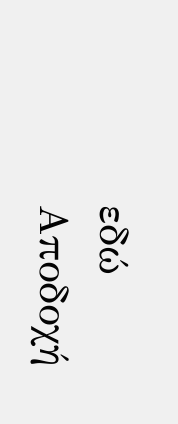εδώ
Αποδοχή